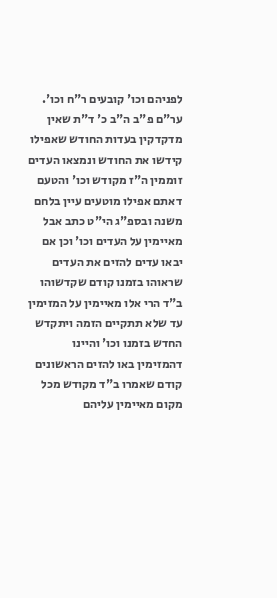לפניהם וכו' קובעים ר"ח וכו'. ער"ם פ"ב ה"ב כ' ד"ת שאין מדקדקין בעדות החודש שאפילו קידשו את החודש ונמצאו העדים זוממין ה"ז מקודש וכו' והטעם דאתם אפילו מוטעים עיין בלחם משנה ובספ"ג הי"ט כתב אבל מאיימין על העדים וכו' וכן אם יבאו עדים להזים את העדים שראוהו בזמנו קודם שקדשוהו ב"ד הרי אלו מאיימין על המזימין עד שלא תתקיים הזמה ויתקדש החדש בזמנו וכו' והיינו דהמזימין באו להזים הראשונים קודם שאמרו ב"ד מקודש מכל מקום מאיימין עליהם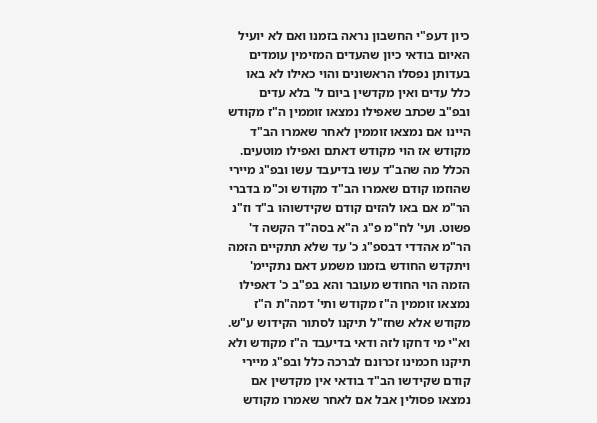כיון דעפ"י החשבון נראה בזמנו ואם לא יועיל האיום בודאי כיון שהעדים המזימין עומדים בעדותן נפסלו הראשונים והוי כאילו לא באו כלל עדים ואין מקדשין ביום ל' בלא עדים ובפ"ב שכתב שאפילו נמצאו זוממין ה"ז מקודש היינו אם נמצאו זוממין לאחר שאמרו הב"ד מקודש אז הוי מקודש דאתם ואפילו מוטעים. הכלל מה שהב"ד עשו בדיעבד עשו ובפ"ג מיירי שהוזמו קודם שאמרו הב"ד מקודש וכ"מ בדברי הר"מ אם באו להזים קודם שקידשוהו ב"ד וז"נ פשוט. ועי' לח"מ פ"ג ה"א בסה"ד הקשה ד' הר"מ אהדדי דבספ"ג כ' עד שלא תתקיים הזמה ויתקדש החודש בזמנו משמע דאם נתקיימ' הזמה הוי החודש מעובר והא בפ"ב כ' דאפילו נמצאו זוממין ה"ז מקודש ותי' דמה"ת ה"ז מקודש אלא שחז"ל תיקנו לסתור הקידוש ע"ש. וא"י מי דחקו לזה ודאי בדיעבד ה"ז מקודש ולא תיקנו חכמינו זכרונם לברכה כלל ובפ"ג מיירי קודם שקידשו הב"ד בודאי אין מקדשין אם נמצאו פסולין אבל אם לאחר שאמרו מקודש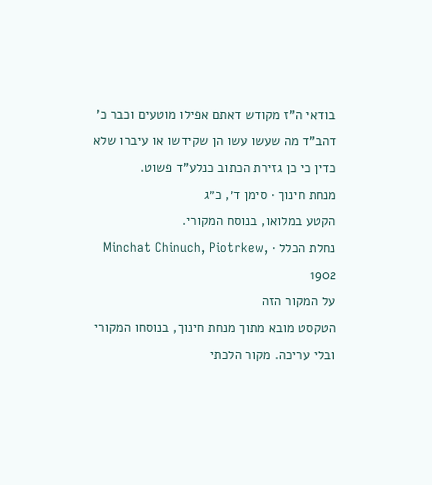בודאי ה"ז מקודש דאתם אפילו מוטעים וכבר כ' דהב"ד מה שעשו עשו הן שקידשו או עיברו שלא כדין כי כן גזירת הכתוב כנלע"ד פשוט.
מנחת חינוך · סימן ד׳, כ״ג
הקטע במלואו, בנוסח המקורי.
נחלת הכלל · Minchat Chinuch, Piotrkew, 1902
על המקור הזה
הטקסט מובא מתוך מנחת חינוך, בנוסחו המקורי ובלי עריכה. מקור הלכתי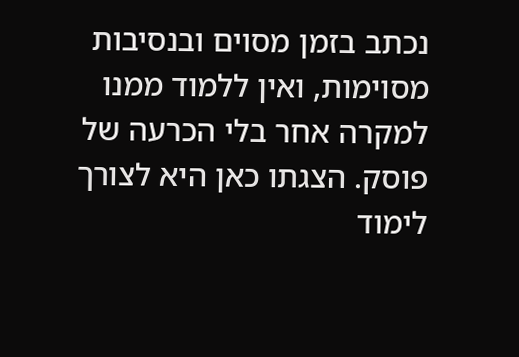נכתב בזמן מסוים ובנסיבות מסוימות, ואין ללמוד ממנו למקרה אחר בלי הכרעה של פוסק. הצגתו כאן היא לצורך לימוד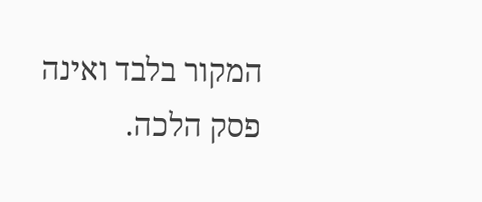המקור בלבד ואינה פסק הלכה.